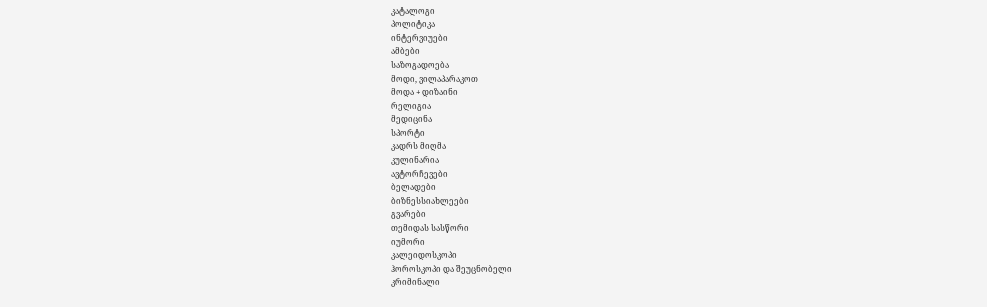კატალოგი
პოლიტიკა
ინტერვიუები
ამბები
საზოგადოება
მოდი, ვილაპარაკოთ
მოდა + დიზაინი
რელიგია
მედიცინა
სპორტი
კადრს მიღმა
კულინარია
ავტორჩევები
ბელადები
ბიზნესსიახლეები
გვარები
თემიდას სასწორი
იუმორი
კალეიდოსკოპი
ჰოროსკოპი და შეუცნობელი
კრიმინალი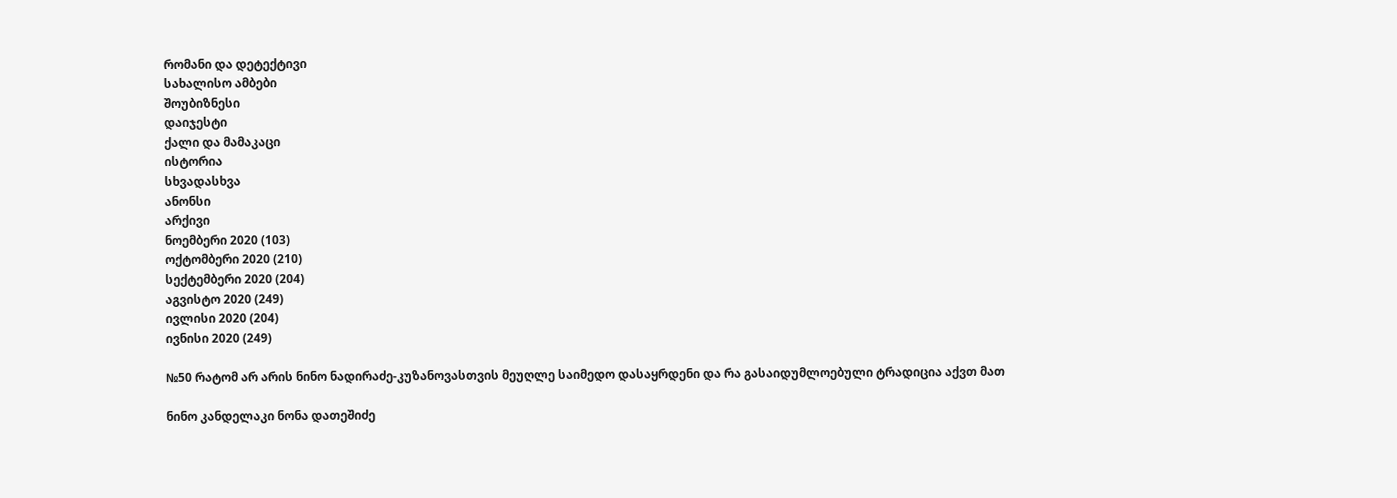რომანი და დეტექტივი
სახალისო ამბები
შოუბიზნესი
დაიჯესტი
ქალი და მამაკაცი
ისტორია
სხვადასხვა
ანონსი
არქივი
ნოემბერი 2020 (103)
ოქტომბერი 2020 (210)
სექტემბერი 2020 (204)
აგვისტო 2020 (249)
ივლისი 2020 (204)
ივნისი 2020 (249)

№50 რატომ არ არის ნინო ნადირაძე-კუზანოვასთვის მეუღლე საიმედო დასაყრდენი და რა გასაიდუმლოებული ტრადიცია აქვთ მათ

ნინო კანდელაკი ნონა დათეშიძე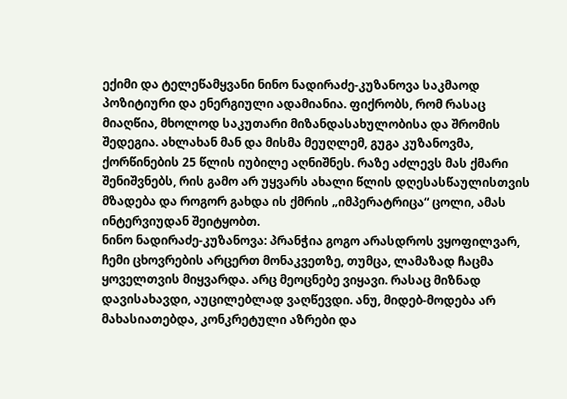ექიმი და ტელეწამყვანი ნინო ნადირაძე-კუზანოვა საკმაოდ პოზიტიური და ენერგიული ადამიანია. ფიქრობს, რომ რასაც მიაღწია, მხოლოდ საკუთარი მიზანდასახულობისა და შრომის შედეგია. ახლახან მან და მისმა მეუღლემ, გუგა კუზანოვმა, ქორწინების 25 წლის იუბილე აღნიშნეს. რაზე აძლევს მას ქმარი შენიშვნებს, რის გამო არ უყვარს ახალი წლის დღესასწაულისთვის მზადება და როგორ გახდა ის ქმრის „იმპერატრიცა“ ცოლი, ამას ინტერვიუდან შეიტყობთ.
ნინო ნადირაძე-კუზანოვა: პრანჭია გოგო არასდროს ვყოფილვარ, ჩემი ცხოვრების არცერთ მონაკვეთზე, თუმცა, ლამაზად ჩაცმა ყოველთვის მიყვარდა. არც მეოცნებე ვიყავი. რასაც მიზნად დავისახავდი, აუცილებლად ვაღწევდი. ანუ, მიდებ-მოდება არ მახასიათებდა, კონკრეტული აზრები და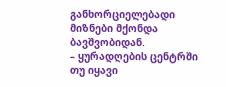განხორციელებადი მიზნები მქონდა ბავშვობიდან.
– ყურადღების ცენტრში თუ იყავი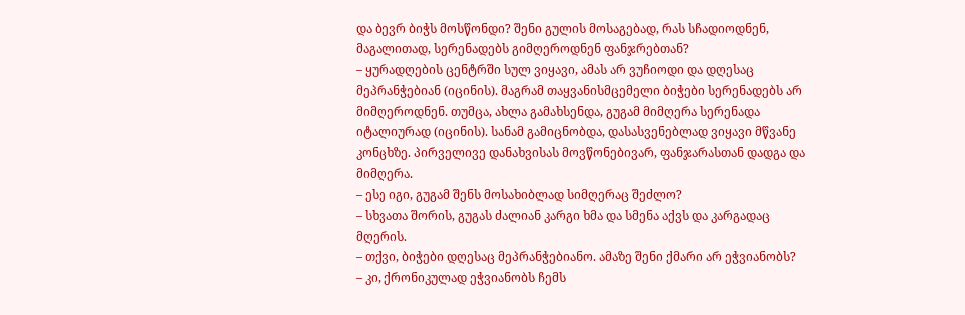და ბევრ ბიჭს მოსწონდი? შენი გულის მოსაგებად, რას სჩადიოდნენ, მაგალითად, სერენადებს გიმღეროდნენ ფანჯრებთან?
– ყურადღების ცენტრში სულ ვიყავი, ამას არ ვუჩიოდი და დღესაც მეპრანჭებიან (იცინის). მაგრამ თაყვანისმცემელი ბიჭები სერენადებს არ მიმღეროდნენ. თუმცა, ახლა გამახსენდა, გუგამ მიმღერა სერენადა იტალიურად (იცინის). სანამ გამიცნობდა, დასასვენებლად ვიყავი მწვანე კონცხზე. პირველივე დანახვისას მოვწონებივარ, ფანჯარასთან დადგა და მიმღერა.
– ესე იგი, გუგამ შენს მოსახიბლად სიმღერაც შეძლო?
– სხვათა შორის, გუგას ძალიან კარგი ხმა და სმენა აქვს და კარგადაც მღერის.
– თქვი, ბიჭები დღესაც მეპრანჭებიანო. ამაზე შენი ქმარი არ ეჭვიანობს?
– კი, ქრონიკულად ეჭვიანობს ჩემს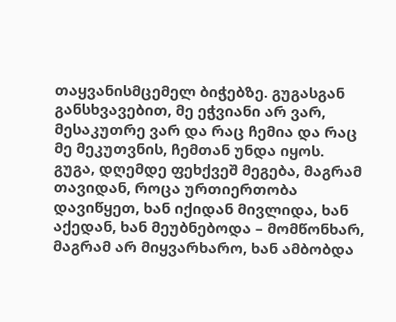თაყვანისმცემელ ბიჭებზე. გუგასგან განსხვავებით, მე ეჭვიანი არ ვარ, მესაკუთრე ვარ და რაც ჩემია და რაც მე მეკუთვნის, ჩემთან უნდა იყოს. გუგა, დღემდე ფეხქვეშ მეგება, მაგრამ თავიდან, როცა ურთიერთობა დავიწყეთ, ხან იქიდან მივლიდა, ხან აქედან, ხან მეუბნებოდა – მომწონხარ, მაგრამ არ მიყვარხარო, ხან ამბობდა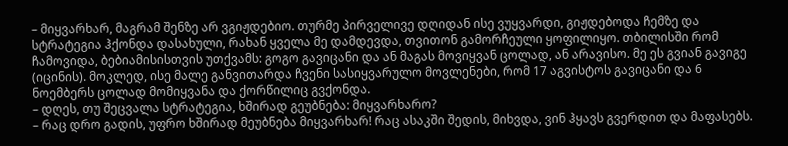– მიყვარხარ, მაგრამ შენზე არ ვგიჟდებიო. თურმე პირველივე დღიდან ისე ვუყვარდი, გიჟდებოდა ჩემზე და სტრატეგია ჰქონდა დასახული, რახან ყველა მე დამდევდა, თვითონ გამორჩეული ყოფილიყო. თბილისში რომ ჩამოვიდა, ბებიამისისთვის უთქვამს: გოგო გავიცანი და ან მაგას მოვიყვან ცოლად, ან არავისო. მე ეს გვიან გავიგე (იცინის). მოკლედ, ისე მალე განვითარდა ჩვენი სასიყვარულო მოვლენები, რომ 17 აგვისტოს გავიცანი და 6 ნოემბერს ცოლად მომიყვანა და ქორწილიც გვქონდა.
– დღეს, თუ შეცვალა სტრატეგია, ხშირად გეუბნება: მიყვარხარო?
– რაც დრო გადის, უფრო ხშირად მეუბნება მიყვარხარ! რაც ასაკში შედის, მიხვდა, ვინ ჰყავს გვერდით და მაფასებს.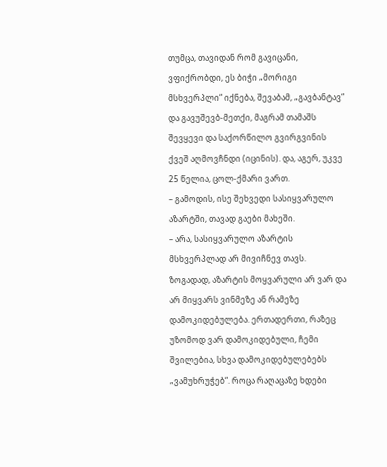თუმცა, თავიდან რომ გავიცანი, ვფიქრობდი, ეს ბიჭი „მორიგი მსხვერპლი“ იქნება, შევაბამ, „გავბანტავ“ და გავუშევბ-მეთქი, მაგრამ თამაშს შევყევი და საქორწილო გვირგვინის ქვეშ აღმოვჩნდი (იცინის). და, აგერ, უკვე 25 წელია, ცოლ-ქმარი ვართ.
– გამოდის, ისე შეხვედი სასიყვარულო აზარტში, თავად გაები მახეში.
– არა, სასიყვარულო აზარტის მსხვერპლად არ მივიჩნევ თავს. ზოგადად, აზარტის მოყვარული არ ვარ და არ მიყვარს ვინმეზე ან რამეზე დამოკიდებულება. ერთადერთი, რაზეც უზომოდ ვარ დამოკიდებული, ჩემი შვილებია, სხვა დამოკიდებულებებს „ვამუხრუჭებ“. როცა რაღაცაზე ხდები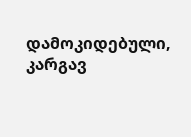დამოკიდებული, კარგავ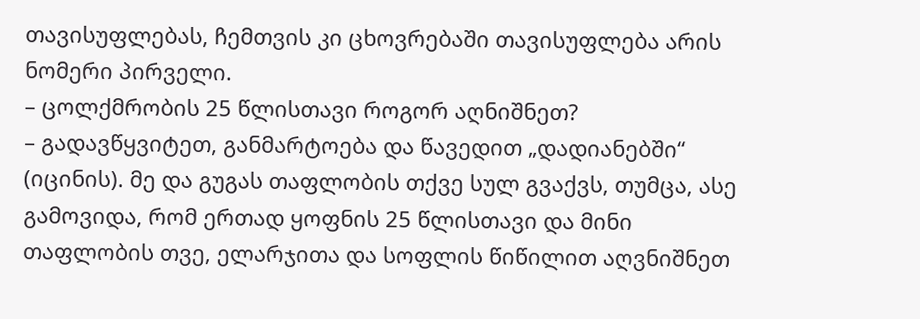თავისუფლებას, ჩემთვის კი ცხოვრებაში თავისუფლება არის ნომერი პირველი.
– ცოლქმრობის 25 წლისთავი როგორ აღნიშნეთ?
– გადავწყვიტეთ, განმარტოება და წავედით „დადიანებში“ (იცინის). მე და გუგას თაფლობის თქვე სულ გვაქვს, თუმცა, ასე გამოვიდა, რომ ერთად ყოფნის 25 წლისთავი და მინი თაფლობის თვე, ელარჯითა და სოფლის წიწილით აღვნიშნეთ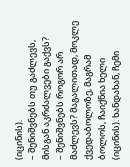(იცინის).
– შენიშვნებს თუ გაძლევს, მისგან აკრძალვები გაქვს?
– შენიშვნებს როგორ არ მაძლევს? მაგალითად, მოკლე ქვედაბოლოზე, მაგრამ ბოლოს, ჩაიქნია ხელი (იცინის). ხანდახან, ჩემი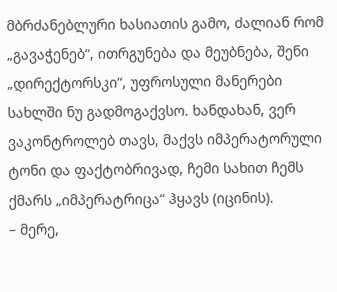მბრძანებლური ხასიათის გამო, ძალიან რომ „გავაჭენებ“, ითრგუნება და მეუბნება, შენი „დირექტორსკი“, უფროსული მანერები სახლში ნუ გადმოგაქვსო. ხანდახან, ვერ ვაკონტროლებ თავს, მაქვს იმპერატორული ტონი და ფაქტობრივად, ჩემი სახით ჩემს ქმარს „იმპერატრიცა“ ჰყავს (იცინის).
– მერე,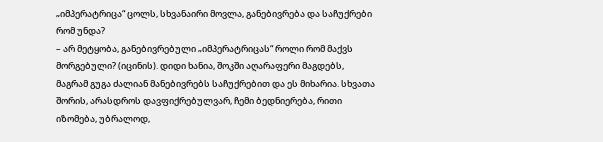„იმპერატრიცა“ ცოლს, სხვანაირი მოვლა, განებივრება და საჩუქრები რომ უნდა?
– არ მეტყობა, განებივრებული „იმპერატრიცას“ როლი რომ მაქვს მორგებული? (იცინის). დიდი ხანია, შოკში აღარაფერი მაგდებს, მაგრამ გუგა ძალიან მანებივრებს საჩუქრებით და ეს მიხარია. სხვათა შორის, არასდროს დავფიქრებულვარ, ჩემი ბედნიერება, რითი იზომება, უბრალოდ,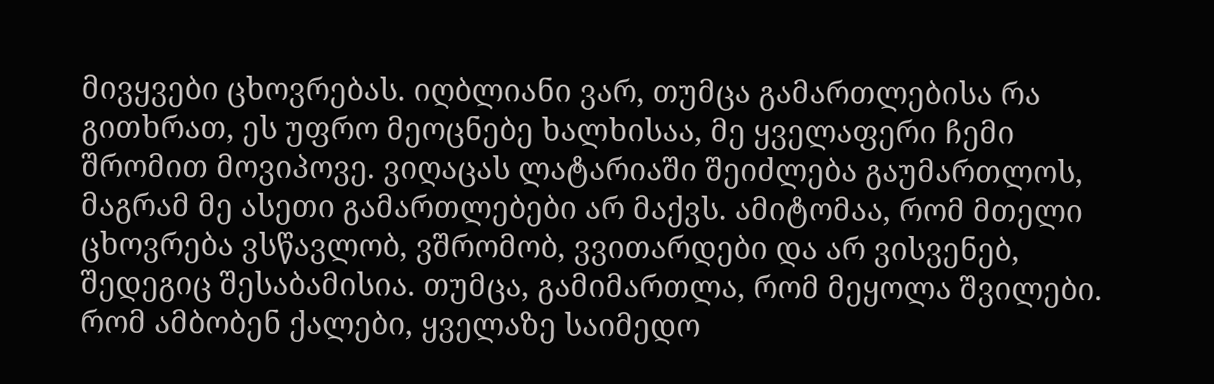მივყვები ცხოვრებას. იღბლიანი ვარ, თუმცა გამართლებისა რა გითხრათ, ეს უფრო მეოცნებე ხალხისაა, მე ყველაფერი ჩემი შრომით მოვიპოვე. ვიღაცას ლატარიაში შეიძლება გაუმართლოს, მაგრამ მე ასეთი გამართლებები არ მაქვს. ამიტომაა, რომ მთელი ცხოვრება ვსწავლობ, ვშრომობ, ვვითარდები და არ ვისვენებ, შედეგიც შესაბამისია. თუმცა, გამიმართლა, რომ მეყოლა შვილები. რომ ამბობენ ქალები, ყველაზე საიმედო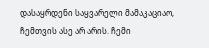დასაყრდენი საყვარელი მამაკაციაო, ჩემთვის ასე არ არის. ჩემი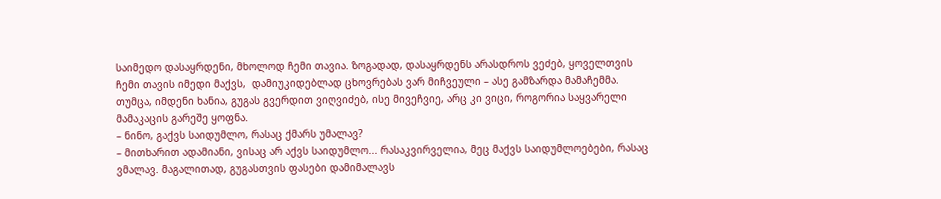საიმედო დასაყრდენი, მხოლოდ ჩემი თავია. ზოგადად, დასაყრდენს არასდროს ვეძებ, ყოველთვის ჩემი თავის იმედი მაქვს,  დამიუკიდებლად ცხოვრებას ვარ მიჩვეული – ასე გამზარდა მამაჩემმა. თუმცა, იმდენი ხანია, გუგას გვერდით ვიღვიძებ, ისე მივეჩვიე, არც კი ვიცი, როგორია საყვარელი მამაკაცის გარეშე ყოფნა.
– ნინო, გაქვს საიდუმლო, რასაც ქმარს უმალავ?
– მითხარით ადამიანი, ვისაც არ აქვს საიდუმლო... რასაკვირველია, მეც მაქვს საიდუმლოებები, რასაც ვმალავ. მაგალითად, გუგასთვის ფასები დამიმალავს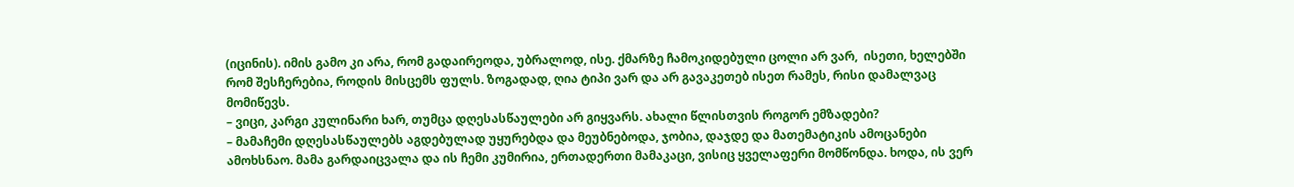(იცინის). იმის გამო კი არა, რომ გადაირეოდა, უბრალოდ, ისე. ქმარზე ჩამოკიდებული ცოლი არ ვარ,  ისეთი, ხელებში რომ შესჩერებია, როდის მისცემს ფულს. ზოგადად, ღია ტიპი ვარ და არ გავაკეთებ ისეთ რამეს, რისი დამალვაც მომიწევს.
– ვიცი, კარგი კულინარი ხარ, თუმცა დღესასწაულები არ გიყვარს. ახალი წლისთვის როგორ ემზადები?
– მამაჩემი დღესასწაულებს აგდებულად უყურებდა და მეუბნებოდა, ჯობია, დაჯდე და მათემატიკის ამოცანები ამოხსნაო. მამა გარდაიცვალა და ის ჩემი კუმირია, ერთადერთი მამაკაცი, ვისიც ყველაფერი მომწონდა. ხოდა, ის ვერ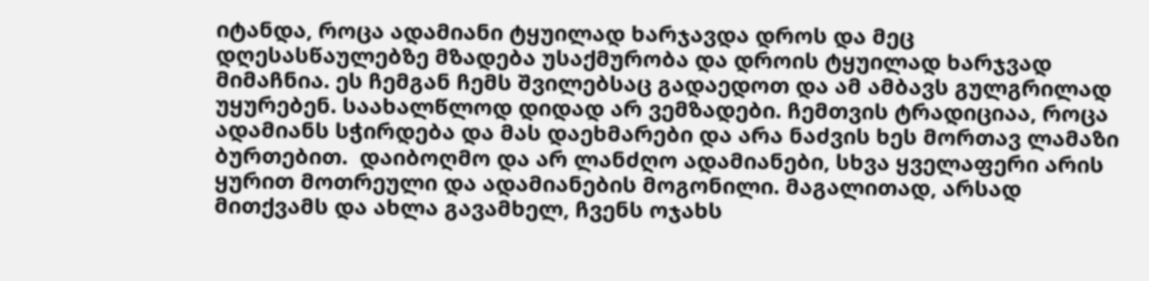იტანდა, როცა ადამიანი ტყუილად ხარჯავდა დროს და მეც დღესასწაულებზე მზადება უსაქმურობა და დროის ტყუილად ხარჯვად მიმაჩნია. ეს ჩემგან ჩემს შვილებსაც გადაედოთ და ამ ამბავს გულგრილად უყურებენ. საახალწლოდ დიდად არ ვემზადები. ჩემთვის ტრადიციაა, როცა ადამიანს სჭირდება და მას დაეხმარები და არა ნაძვის ხეს მორთავ ლამაზი ბურთებით.  დაიბოღმო და არ ლანძღო ადამიანები, სხვა ყველაფერი არის ყურით მოთრეული და ადამიანების მოგონილი. მაგალითად, არსად მითქვამს და ახლა გავამხელ, ჩვენს ოჯახს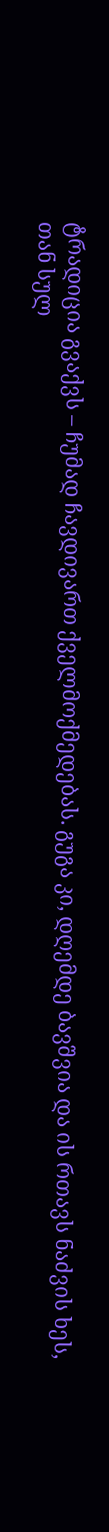ტრადიცია გვაქვს – ჩუმად ჩავდივართ ქველმოქმედებას. გუგა კი, დღემდე ბავშვია და ის რთავს ნაძვის ხეს, თან სულ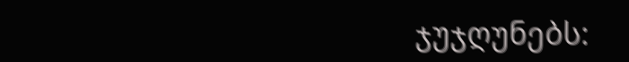ჯუჯღუნებს: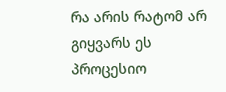რა არის რატომ არ გიყვარს ეს პროცესიო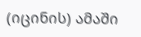(იცინის) ამაში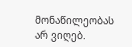მონაწილეობას არ ვიღებ.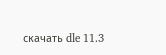скачать dle 11.3